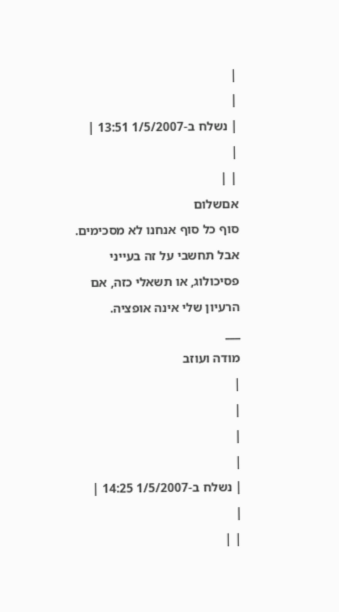|
|
| נשלח ב-1/5/2007 13:51 |
|
| |
אםשלום
סוף כל סוף אנחנו לא מסכימים. אבל תחשבי על זה בעייני פסיכולוג, או תשאלי כזה, אם הרעיון שלי אינה אופציה.
___
מודה ועוזב
|
|
|
|
| נשלח ב-1/5/2007 14:25 |
|
| |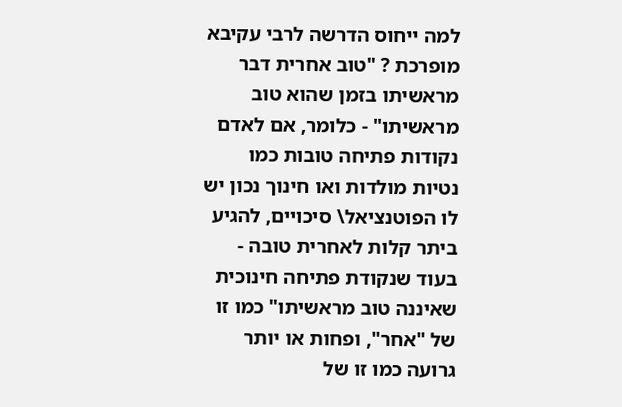למה ייחוס הדרשה לרבי עקיבא מופרכת ? "טוב אחרית דבר מראשיתו בזמן שהוא טוב מראשיתו" - כלומר, אם לאדם נקודות פתיחה טובות כמו נטיות מולדות ואו חינוך נכון יש לו הפוטנציאל\ סיכויים, להגיע ביתר קלות לאחרית טובה - בעוד שנקודת פתיחה חינוכית שאיננה טוב מראשיתו" כמו זו של "אחר", ופחות או יותר גרועה כמו זו של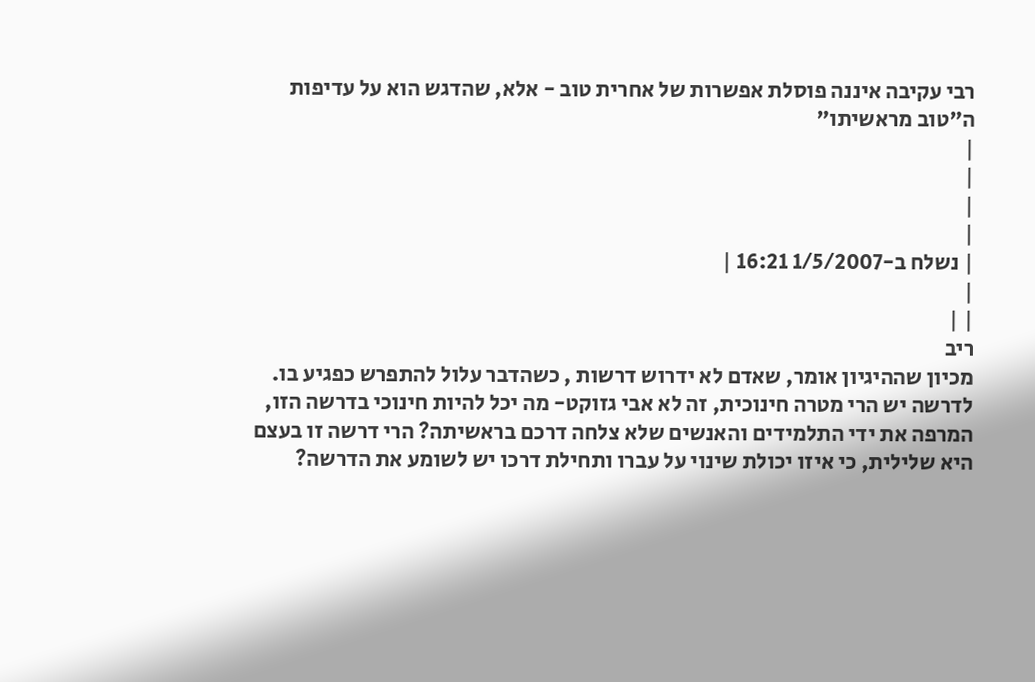רבי עקיבה איננה פוסלת אפשרות של אחרית טוב - אלא, שהדגש הוא על עדיפות ה"טוב מראשיתו"
|
|
|
|
| נשלח ב-1/5/2007 16:21 |
|
| |
ריב
מכיון שההיגיון אומר, שאדם לא ידרוש דרשות , כשהדבר עלול להתפרש כפגיע בו.
לדרשה יש הרי מטרה חינוכית, זה לא אבי גזוקט- מה יכל להיות חינוכי בדרשה הזו, המרפה את ידי התלמידים והאנשים שלא צלחה דרכם בראשיתה? הרי דרשה זו בעצם היא שלילית, כי איזו יכולת שינוי על עברו ותחילת דרכו יש לשומע את הדרשה?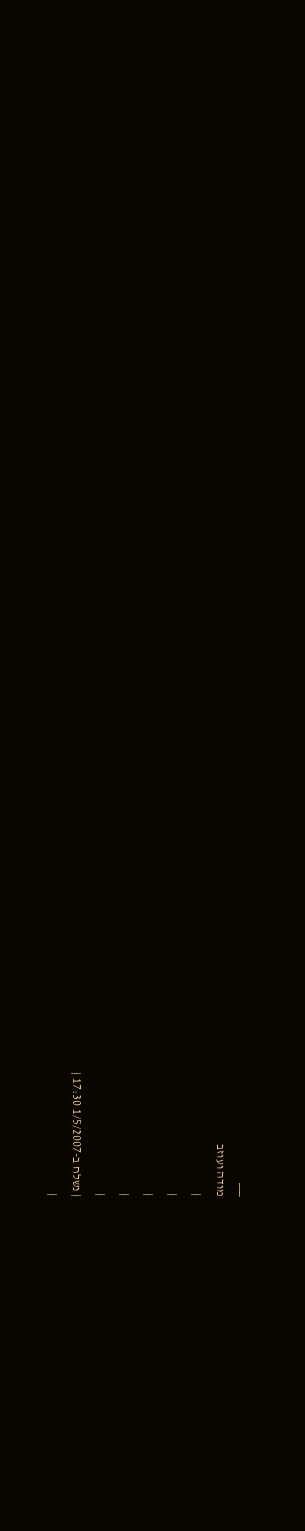___
מודה ועוזב
|
|
|
|
|
| נשלח ב-1/5/2007 17:30 |
|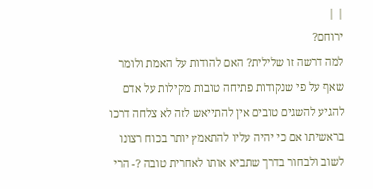| |
ירוחם?
למה דרשה זו שלילית? האם להודות על האמת ולומר שאף על פי שנקודות פתיחה טובות מקילות על אדם להגיע להשגים טובים אין להתייאש לזה לא צלחה דרכו בראשיתו אם כי יהיה עליו להתאמץ יותר בכוח רצונו לשוב ולבחור בדרך שתביא אותו לאחרית טובה ?- הרי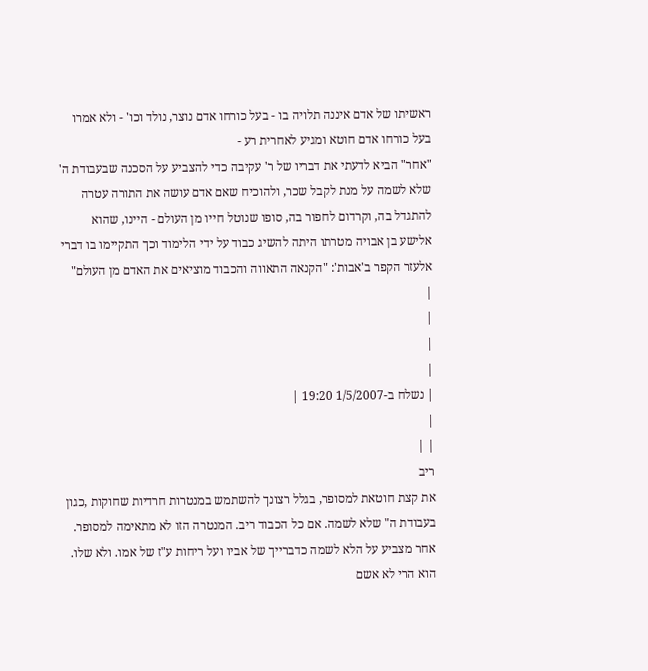ראשיתו של אדם איננה תלויה בו - בעל כורחו אדם נוצר, נולד וכו' - ולא אמרו בעל כורחו אדם חוטא ומגיע לאחרית רע -
"אחר" הביא לדעתי את דבריו של ר' עקיבה כדי להצביע על הסכנה שבעבודת ה' שלא לשמה על מנת לקבל שכר, ולהוכיח שאם אדם עושה את התורה עטרה להתגדל בה, וקרדום לחפור בה, סופו שנוטל חייו מן העולם - היינו, שהוא אלישע בן אבויה מטרתו היתה להשיג כבוד על ידי הלימוד וכך התקיימו בו דברי אלעזר הקפר ב'אבות': "הקנאה התאווה והכבוד מוציאים את האדם מן העולם"
|
|
|
|
| נשלח ב-1/5/2007 19:20 |
|
| |
ריב
את קצת חוטאת למסופר, בגלל רצונך להשתמש במנטרות חרדיות שחוקות ,כגון בעבודת ה" שלא לשמה. אם כל הכבוד ריב. המנטרה הזו לא מתאימה למסופר. אחר מצביע על הלא לשמה כדברייך של אביו ועל ריחות ע"ז של אמו. ולא שלו. הוא הרי לא אשם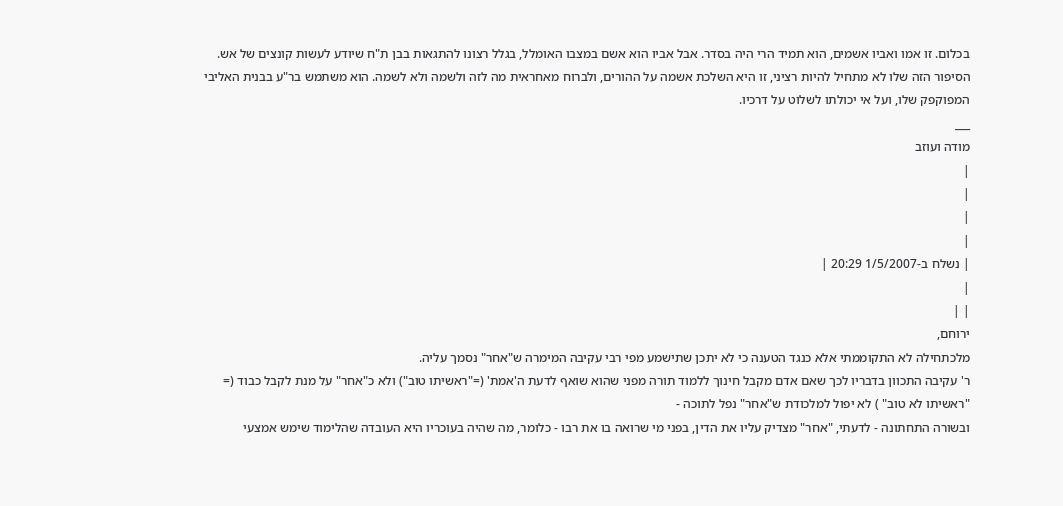בכלום. זו אמו ואביו אשמים, הוא תמיד הרי היה בסדר. אבל אביו הוא אשם במצבו האומלל, בגלל רצונו להתגאות בבן ת"ח שיודע לעשות קונצים של אש. הסיפור הזה שלו לא מתחיל להיות רציני, זו היא השלכת אשמה על ההורים, ולברוח מאחראית מה לזה ולשמה ולא לשמה. הוא משתמש בר"ע בבנית האליבי המפוקפק שלו, ועל אי יכולתו לשלוט על דרכיו.
___
מודה ועוזב
|
|
|
|
| נשלח ב-1/5/2007 20:29 |
|
| |
ירוחם,
מלכתחילה לא התקוממתי אלא כנגד הטענה כי לא יתכן שתישמע מפי רבי עקיבה המימרה ש"אחר" נסמך עליה.
ר' עקיבה התכוון בדבריו לכך שאם אדם מקבל חינוך ללמוד תורה מפני שהוא שואף לדעת ה'אמת' (="ראשיתו טוב") ולא כ"אחר" על מנת לקבל כבוד (= "ראשיתו לא טוב" ) לא יפול למלכודת ש"אחר" נפל לתוכה -
ובשורה התחתונה - לדעתי, "אחר" מצדיק עליו את הדין, בפני מי שרואה בו את רבו - כלומר, מה שהיה בעוכריו היא העובדה שהלימוד שימש אמצעי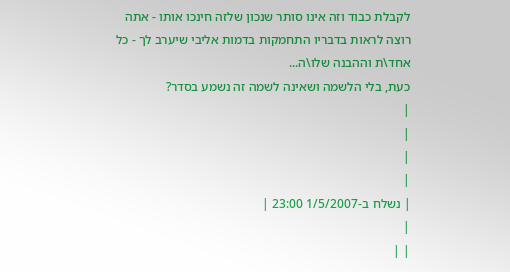לקבלת כבוד וזה אינו סותר שנכון שלזה חינכו אותו - אתה רוצה לראות בדבריו התחמקות בדמות אליבי שיערב לך - כל אחד\ת וההבנה שלו\ה...
כעת, בלי הלשמה ושאינה לשמה זה נשמע בסדר?
|
|
|
|
| נשלח ב-1/5/2007 23:00 |
|
| |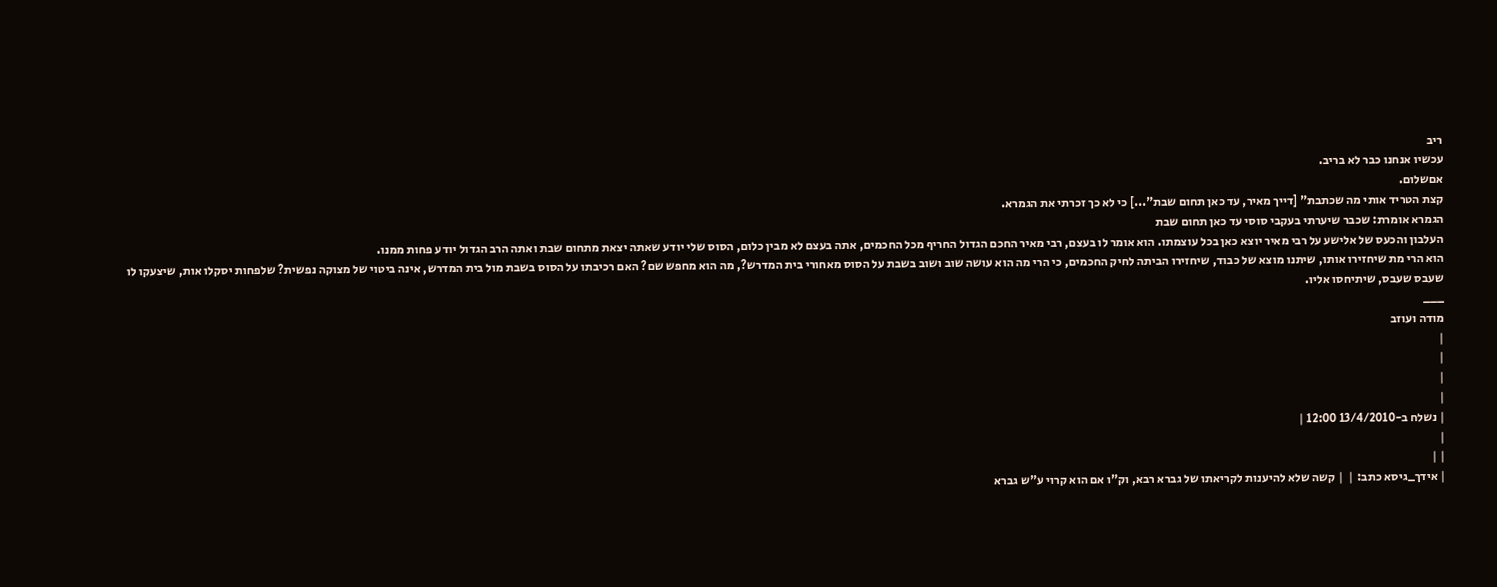ריב
עכשיו אנחנו כבר לא בריב.
אםשלום.
קצת הטריד אותי מה שכתבת" [דייך מאיר, עד כאן תחום שבת"...] כי לא כך זכרתי את הגמרא.
הגמרא אומרת: שכבר שיערתי בעקבי סוסי עד כאן תחום שבת
העלבון והכעס של אלישע על רבי מאיר יוצא כאן בכל עוצמתו. הוא אומר לו בעצם, רבי מאיר החכם הגדול החריף מכל החכמים, אתה בעצם לא מבין כלום, הסוס שלי יודע שאתה יצאת מתחום שבת ואתה הרב הגדול יודע פחות ממנו.
הוא הרי מת שיחזירו אותו, שיתנו מוצא של כבוד, שיחזירו הביתה לחיק החכמים, כי הרי מה הוא עושה שוב ושוב בשבת על הסוס מאחורי בית המדרש?, מה הוא מחפש שם? האם רכיבתו על הסוס בשבת מול בית המדרש, אינה ביטוי של מצוקה נפשית? שלפחות יסקלו אות, שיצעקו לו שעבס שעבס, שיתיחסו אליו.
___
מודה ועוזב
|
|
|
|
| נשלח ב-13/4/2010 12:00 |
|
| |
| אידך_גיסא כתב: |  | קשה שלא להיענות לקריאתו של גברא רבא, וק"ו אם הוא קרוי ע"ש גברא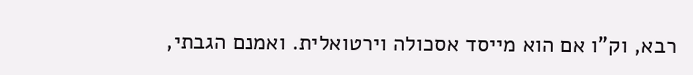רבא, וק"ו אם הוא מייסד אסכולה וירטואלית. ואמנם הגבתי,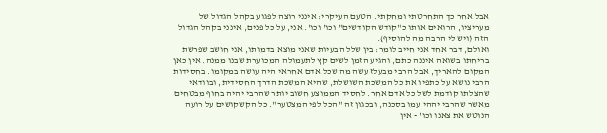אבל אחר כך התחרטתי ומחקתי. הטעם העיקרי: אינני רוצה לפגוע בקהל הגדול של מעריציו, הרואים אותו כ"קודש הקודשים" וכו' וכו'. אני, על כל פנים, אינני בקהל הגדול הזה (ויש לי הרבה מה להוסיף).
ואולם, דבר אחד אני חייב לומר: בין שלל הבעיות שאני מוצא בדמותו, אני חושב שפרשת בריחתו בשואה איננה כתם, והגיע הזמן לשים קץ לתעמולה המכוערת שבנו ממנה. אין כאן המקום להאריך, אבל הרבי מבעלז עשה מה שכל אדם אחראי היה עושה במקומו. בחסידות הרבי נושא על כתפיו את כל המשכת השושלת, שהיא המשכת הדרך החסידית, ובוודאי שהצלתו קודמת לשל כל אדם אחר. לחסיד הממוצע חשוב יותר שהרבי יהיה בחוף מבטחים מאשר שהרבי יההי עמו בסכנה, ובכגון זה "הכל לפי המצטער". כל הקשקושים על רועה הנוטש את צאנו וכו' - אין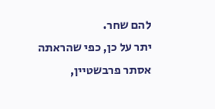להם שחר.
יתר על כן, כפי שהראתה אסתר פרבשטיין,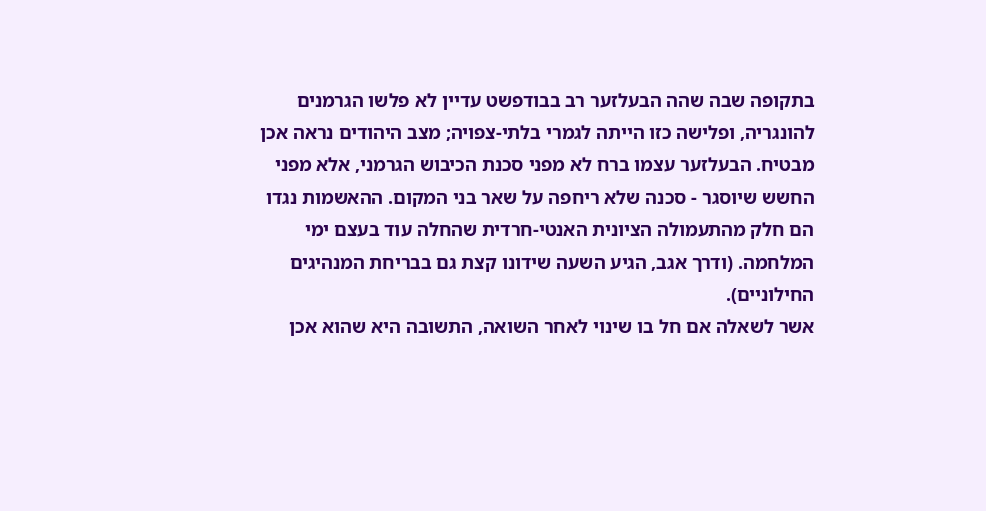בתקופה שבה שהה הבעלזער רב בבודפשט עדיין לא פלשו הגרמנים להונגריה, ופלישה כזו הייתה לגמרי בלתי-צפויה; מצב היהודים נראה אכן מבטיח. הבעלזער עצמו ברח לא מפני סכנת הכיבוש הגרמני, אלא מפני החשש שיוסגר - סכנה שלא ריחפה על שאר בני המקום. ההאשמות נגדו הם חלק מהתעמולה הציונית האנטי-חרדית שהחלה עוד בעצם ימי המלחמה. (ודרך אגב, הגיע השעה שידונו קצת גם בבריחת המנהיגים החילוניים).
אשר לשאלה אם חל בו שינוי לאחר השואה, התשובה היא שהוא אכן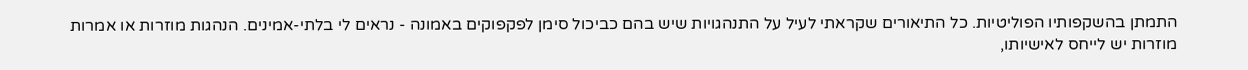התמתן בהשקפותיו הפוליטיות. כל התיאורים שקראתי לעיל על התנהגויות שיש בהם כביכול סימן לפקפוקים באמונה - נראים לי בלתי-אמינים. הנהגות מוזרות או אמרות מוזרות יש לייחס לאישיותו,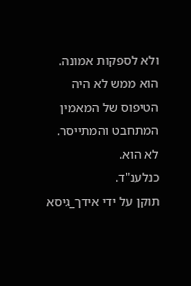ולא לספקות אמונה. הוא ממש לא היה הטיפוס של המאמין המתחבט והמתייסר. לא הוא.
כנלענ"ד.
תוקן על ידי אידך_גיסא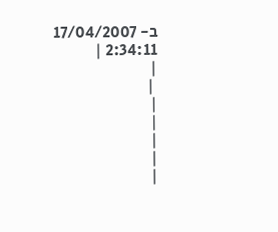ב- 17/04/2007 2:34:11 |
|
 |
|
|
|
|
|